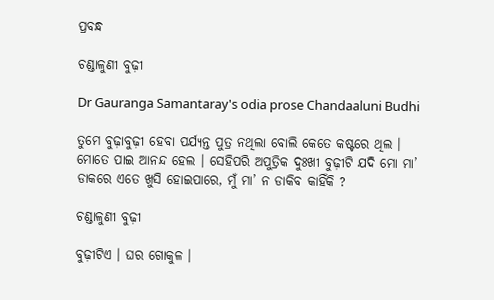ପ୍ରବନ୍ଧ

ଚଣ୍ଡାଳୁଣୀ ବୁଢ଼ୀ

Dr Gauranga Samantaray's odia prose Chandaaluni Budhi

ତୁମେ ବୁଢ଼ାବୁଢ଼ୀ ହେବା ପର୍ଯ୍ୟନ୍ତ ପୁତ୍ର ନଥିଲା ବୋଲି କେତେ କଷ୍ଟରେ ଥିଲ । ମୋତେ ପାଇ ଆନନ୍ଦ ହେଲ । ସେହିପରି ଅପୁତ୍ରିକ ଦୁଃଖୀ ବୁଢ଼ୀଟି ଯଦି ମୋ ମା’ ଡାକରେ ଏତେ ଖୁସି ହୋଇପାରେ, ମୁଁ ମା’ ନ ଡାକିବ କାହିଁକି ?

ଚଣ୍ଡାଳୁଣୀ ବୁଢ଼ୀ

ବୁଢ଼ୀଟିଏ । ଘର ଗୋକୁଳ ।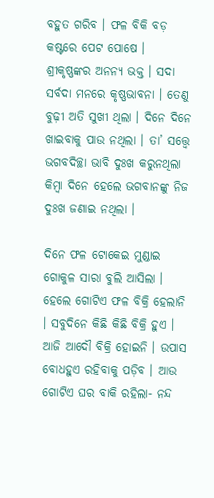ବହୁତ ଗରିବ । ଫଳ ବିକି ବଡ଼ କଷ୍ଟରେ ପେଟ ପୋଷେ । ଶ୍ରୀକୃଷ୍ଣଙ୍କର ଅନନ୍ୟ ଭକ୍ତ । ସଦା ସର୍ବଦା ମନରେ କୃଷ୍ଣଭାବନା । ତେଣୁ ବୁଢ଼ୀ ଅତି ସୁଖୀ ଥିଲା । ଦିନେ ଦିନେ ଖାଇବାକୁ ପାଉ ନଥିଲା । ତା’ ସତ୍ତ୍ୱେ ଭଗବଦିଚ୍ଛା ଭାବି ଦୁଃଖ କରୁନଥିଲା କିମ୍ୱା ଦିନେ ହେଲେ ଭଗବାନଙ୍କୁ ନିଜ ଦୁଃଖ ଜଣାଇ ନଥିଲା ।

ଦିନେ ଫଳ ଟୋକେଇ ମୁଣ୍ଡାଇ ଗୋକୁଳ ସାରା ବୁଲି ଆସିଲା । ହେଲେ ଗୋଟିଏ ଫଳ ବିକ୍ରି ହେଲାନି । ସବୁଦିନେ କିଛି କିଛି ବିକ୍ରି ହୁଏ । ଆଜି ଆଦୌ ବିକ୍ରି ହୋଇନି । ଉପାସ ବୋଧହୁଏ ରହିବାକୁ ପଡ଼ିବ । ଆଉ ଗୋଟିଏ ଘର ବାକି ରହିଲା- ନନ୍ଦ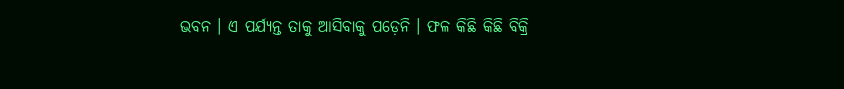ଭବନ । ଏ ପର୍ଯ୍ୟନ୍ତ ତାକୁ ଆସିବାକୁ ପଡ଼େନି । ଫଳ କିଛି କିଛି ବିକ୍ରି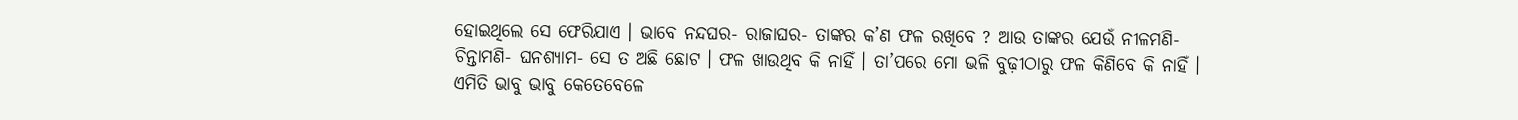ହୋଇଥିଲେ ସେ ଫେରିଯାଏ । ଭାବେ ନନ୍ଦଘର- ରାଜାଘର- ତାଙ୍କର କ’ଣ ଫଳ ରଖିବେ ? ଆଉ ତାଙ୍କର ଯେଉଁ ନୀଳମଣି- ଚିନ୍ତାମଣି- ଘନଶ୍ୟାମ- ସେ ତ ଅଛି ଛୋଟ । ଫଳ ଖାଉଥିବ କି ନାହିଁ । ତା’ପରେ ମୋ ଭଳି ବୁଢ଼ୀଠାରୁ ଫଳ କିଣିବେ କି ନାହିଁ । ଏମିତି ଭାବୁ ଭାବୁ କେତେବେଳେ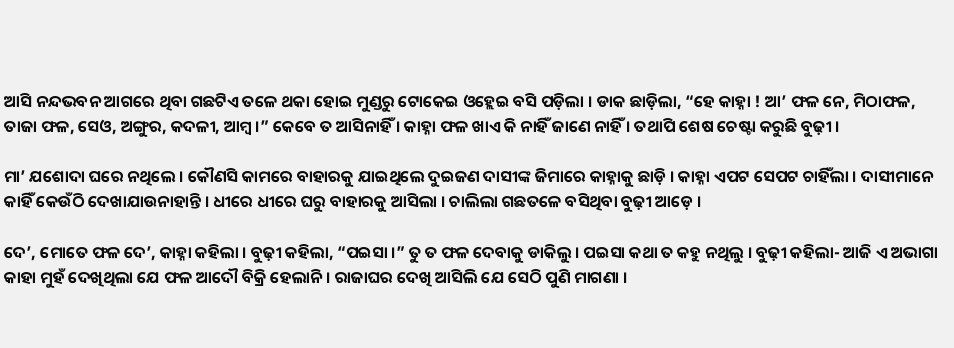ଆସି ନନ୍ଦଭବନ ଆଗରେ ଥିବା ଗଛଟିଏ ତଳେ ଥକା ହୋଇ ମୁଣ୍ଡରୁ ଟୋକେଇ ଓହ୍ଲେଇ ବସି ପଡ଼ିଲା । ଡାକ ଛାଡ଼ିଲା, “ହେ କାହ୍ନା ! ଆ’ ଫଳ ନେ, ମିଠାଫଳ, ତାଜା ଫଳ, ସେଓ, ଅଙ୍ଗୁର, କଦଳୀ, ଆମ୍ୱ ।” କେବେ ତ ଆସିନାହିଁ । କାହ୍ନା ଫଳ ଖାଏ କି ନାହିଁ ଜାଣେ ନାହିଁ । ତଥାପି ଶେଷ ଚେଷ୍ଟା କରୁଛି ବୁଢ଼ୀ ।

ମା’ ଯଶୋଦା ଘରେ ନଥିଲେ । କୌଣସି କାମରେ ବାହାରକୁ ଯାଇଥିଲେ ଦୁଇଜଣ ଦାସୀଙ୍କ ଜିମାରେ କାହ୍ନାକୁ ଛାଡ଼ି । କାହ୍ନା ଏପଟ ସେପଟ ଚାହିଁଲା । ଦାସୀମାନେ କାହିଁ କେଉଁଠି ଦେଖାଯାଉନାହାନ୍ତି । ଧୀରେ ଧୀରେ ଘରୁ ବାହାରକୁ ଆସିଲା । ଚାଲିଲା ଗଛତଳେ ବସିଥିବା ବୁଢ଼ୀ ଆଡ଼େ ।

ଦେ’, ମୋତେ ଫଳ ଦେ’, କାହ୍ନା କହିଲା । ବୁଢ଼ୀ କହିଲା, “ପଇସା ।” ତୁ ତ ଫଳ ଦେବାକୁ ଡାକିଲୁ । ପଇସା କଥା ତ କହୁ ନଥିଲୁ । ବୁଢ଼ୀ କହିଲା- ଆଜି ଏ ଅଭାଗା କାହା ମୁହଁ ଦେଖିଥିଲା ଯେ ଫଳ ଆଦୌ ବିକ୍ରି ହେଲାନି । ରାଜାଘର ଦେଖି ଆସିଲି ଯେ ସେଠି ପୁଣି ମାଗଣା ।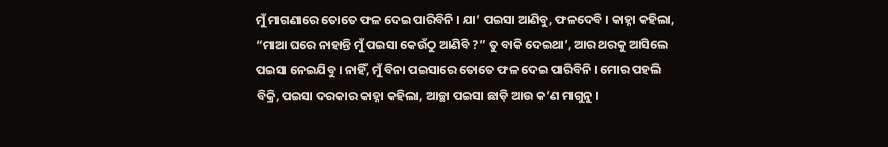ମୁଁ ମାଗଣାରେ ତୋତେ ଫଳ ଦେଇ ପାରିବିନି । ଯା’ ପଇସା ଆଣିବୁ, ଫଳଦେବି । କାହ୍ନା କହିଲା, “ମାଆ ଘରେ ନାହାନ୍ତି ମୁଁ ପଇସା କେଉଁଠୁ ଆଣିବି ?” ତୁ ବାକି ଦେଇଥା’, ଆର ଥରକୁ ଆସିଲେ ପଇସା ନେଇଯିବୁ । ନାହିଁ, ମୁଁ ବିନା ପଇସାରେ ତୋତେ ଫଳ ଦେଇ ପାରିବିନି । ମୋର ପହଲି ବିକ୍ରି, ପଇସା ଦରକାର କାହ୍ନା କହିଲା, ଆଚ୍ଛା ପଇସା ଛାଡ଼ି ଆଉ କ’ଣ ମାଗୁନୁ ।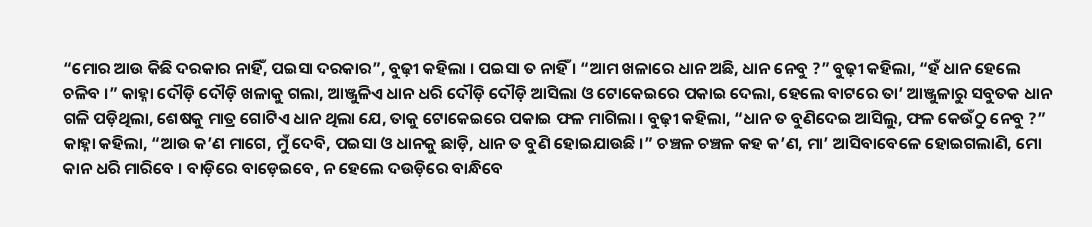“ମୋର ଆଉ କିଛି ଦରକାର ନାହିଁ, ପଇସା ଦରକାର”, ବୁଢ଼ୀ କହିଲା । ପଇସା ତ ନାହିଁ । “ଆମ ଖଳାରେ ଧାନ ଅଛି, ଧାନ ନେବୁ ?” ବୁଢ଼ୀ କହିଲା, “ହଁ ଧାନ ହେଲେ ଚଳିବ ।” କାହ୍ନା ଦୌଡ଼ି ଦୌଡ଼ି ଖଳାକୁ ଗଲା, ଆଞ୍ଜୁଳିଏ ଧାନ ଧରି ଦୌଡ଼ି ଦୌଡ଼ି ଆସିଲା ଓ ଟୋକେଇରେ ପକାଇ ଦେଲା, ହେଲେ ବାଟରେ ତା’ ଆଞ୍ଜୁଳାରୁ ସବୁତକ ଧାନ ଗଳି ପଡ଼ିଥିଲା, ଶେଷକୁ ମାତ୍ର ଗୋଟିଏ ଧାନ ଥିଲା ଯେ, ତାକୁ ଟୋକେଇରେ ପକାଇ ଫଳ ମାଗିଲା । ବୁଢ଼ୀ କହିଲା, “ଧାନ ତ ବୁଣିଦେଇ ଆସିଲୁ, ଫଳ କେଉଁଠୁ ନେବୁ ?” କାହ୍ନା କହିଲା, “ଆଉ କ’ଣ ମାଗେ, ମୁଁ ଦେବି, ପଇସା ଓ ଧାନକୁ ଛାଡ଼ି, ଧାନ ତ ବୁଣି ହୋଇଯାଉଛି ।” ଚଞ୍ଚଳ ଚଞ୍ଚଳ କହ କ’ଣ, ମା’ ଆସିବାବେଳେ ହୋଇଗଲାଣି, ମୋ କାନ ଧରି ମାରିବେ । ବାଡ଼ିରେ ବାଡ଼େଇବେ, ନ ହେଲେ ଦଉଡ଼ିରେ ବାନ୍ଧିବେ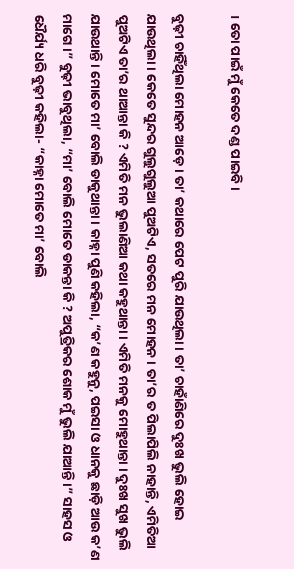। ତୋ ପାଇଁ ମୁଁ କେତେ ଦଣ୍ଡ ପାଇବି ।

ବୁଢ଼ୀ ଚାହିଁଥିଲା ମୋହନ ଆଡ଼େ । ତା’ କଥାରେ ପେଟ ପୁରି ଯାଉଥିଲା । ତା’ ଚାହାଁଣିରେ ଦୁଃଖ ଭୁଲି ହୋଇ ଯାଉଥିଲା । କେତେ ସୁନ୍ଦର ଗୁଲୁଗୁଲୁଆ ପୁଅଟିଏ, ସତରେ ମନ ମୋହନ । ତା’ର ତ ପିଲାପିଲି ନାହାନ୍ତି, ଏମିତିଆ ପୁଅଟିଏ ତା’ର ଥାଆନ୍ତା କି ? ଏମିତି ମନ ଭୁଲାଣିଆ କଥା କହୁଥାନ୍ତା । ଏମିତି ମନକୁ ମୋହୁଥାନ୍ତା । ଦୁଃଖ ସୁଖ ଭୁଲି ଯାଉଥାନ୍ତି । ମୋତେ ମା’ ବୋଲି ଡାକୁଥାନ୍ତା । କାହ୍ନା ପୁଣି କହିଲା, “କ’ଣ କହୁନୁ, ପଇସା ଓ ଧାନକୁ ଛାଡ଼ି ଆଉ କ’ଣ ମାଗେ ।” ବୁଢ଼ୀ ଭାବୁଥିଲା, “ମା’ ବୋଲି ମୋତେ ଡାକନ୍ତା କି ? ଅପୁତ୍ରିକର ଶୋକ ମୁଁ ଭୁଲି ଯାଆନ୍ତି ।” ସାହସ ଓ ଧୈର୍ଯ୍ୟ ଧରି ବୁଢ଼ୀ କହିଲା- “କାହ୍ନା ମୋତେ ମା’ ବୋଲି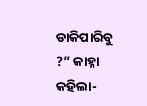ଡାକିପାରିବୁ ?” କାହ୍ନା କହିଲା-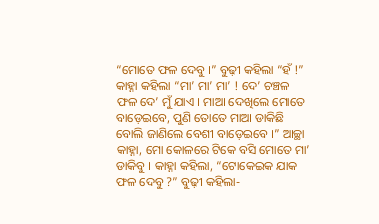“ମୋତେ ଫଳ ଦେବୁ ।” ବୁଢ଼ୀ କହିଲା “ହଁ !” କାହ୍ନା କହିଲା “ମା’ ମା’ ମା’ ! ଦେ’ ଚଞ୍ଚଳ ଫଳ ଦେ’ ମୁଁ ଯାଏ । ମାଆ ଦେଖିଲେ ମୋତେ ବାଡ଼େଇବେ, ପୁଣି ତୋତେ ମାଆ ଡାକିଛି ବୋଲି ଜାଣିଲେ ବେଶୀ ବାଡ଼େଇବେ ।” ଆଚ୍ଛା କାହ୍ନା, ମୋ କୋଳରେ ଟିକେ ବସି ମୋତେ ମା’ ଡାକିବୁ । କାହ୍ନା କହିଲା, “ଟୋକେଇକ ଯାକ ଫଳ ଦେବୁ ?” ବୁଢ଼ୀ କହିଲା-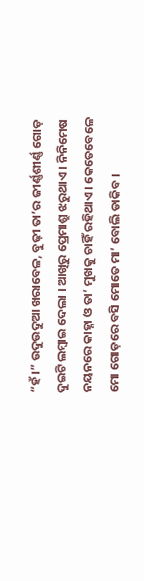“ହଁ ।” ଉଦୁଉଦୁଆ ଖରାବେଳ, ବୁଢ଼ୀ ତା’ର ଜୀର୍ଣ୍ଣଶୀର୍ଣ୍ଣ ଗୋଡ଼ ଦୁଇଟି ଲମ୍ୱାଇ ଦେଲା । ଆଖିରୁ ପ୍ରେମାଶ୍ରୁ ଝରୁଥାଏ । ନିନିମେଷ ନୟନରେ କାହ୍ନା ଓ ତା’ ମୁଖକୁ ଚାହିଁ ରହିଥାଏ । କେତେବେଳେ ମୋ ଗୋଡ଼ରେ ବସି ମୋତେ ମା’ ବୋଲି ଡାକିବ ।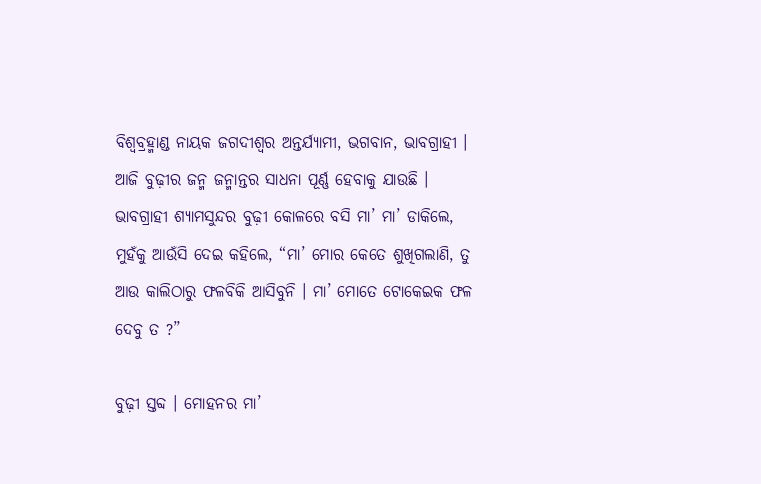ବିଶ୍ୱବ୍ରହ୍ମାଣ୍ଡ ନାୟକ ଜଗଦୀଶ୍ୱର ଅନ୍ତର୍ଯ୍ୟାମୀ, ଭଗବାନ, ଭାବଗ୍ରାହୀ । ଆଜି ବୁଢ଼ୀର ଜନ୍ମ ଜନ୍ମାନ୍ତର ସାଧନା ପୂର୍ଣ୍ଣ ହେବାକୁ ଯାଉଛି । ଭାବଗ୍ରାହୀ ଶ୍ୟାମସୁନ୍ଦର ବୁଢ଼ୀ କୋଳରେ ବସି ମା’ ମା’ ଡାକିଲେ, ମୁହଁକୁ ଆଉଁସି ଦେଇ କହିଲେ, “ମା’ ମୋର କେତେ ଶୁଖିଗଲାଣି, ତୁ ଆଉ କାଲିଠାରୁ ଫଳବିକି ଆସିବୁନି । ମା’ ମୋତେ ଟୋକେଇକ ଫଳ ଦେବୁ ତ ?”

ବୁଢ଼ୀ ସ୍ତବ୍ଦ । ମୋହନର ମା’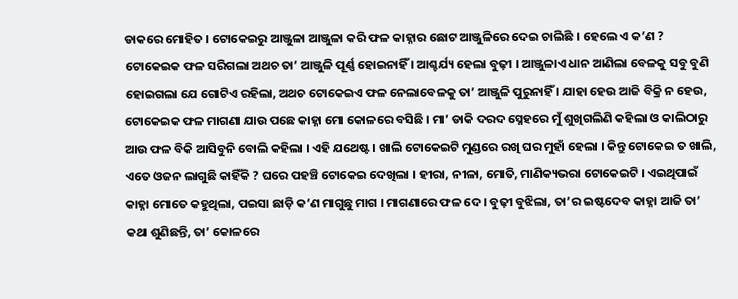ଡାକରେ ମୋହିତ । ଟୋକେଇରୁ ଆଞ୍ଜୁଳା ଆଞ୍ଜୁଳା କରି ଫଳ କାହ୍ନାର ଛୋଟ ଆଞ୍ଜୁଳିରେ ଦେଇ ଚାଲିଛି । ହେଲେ ଏ କ’ଣ ? ଟୋକେଇକ ଫଳ ସରିଗଲା ଅଥଚ ତା’ ଆଞ୍ଜୁଳି ପୂର୍ଣ୍ଣ ହୋଇନାହିଁ । ଆଶ୍ଚର୍ଯ୍ୟ ହେଲା ବୁଢ଼ୀ । ଆଞ୍ଜୁଳାଏ ଧାନ ଆଣିଲା ବେଳକୁ ସବୁ ବୁଣି ହୋଇଗଲା ଯେ ଗୋଟିଏ ରହିଲା, ଅଥଚ ଟୋକେଇଏ ଫଳ ନେଲାବେଳକୁ ତା’ ଆଞ୍ଜୁଳି ପୁରୁନାହିଁ । ଯାହା ହେଉ ଆଜି ବିକ୍ରି ନ ହେଉ, ଟୋକେଇକ ଫଳ ମାଗଣା ଯାଉ ପଛେ କାହ୍ନା ମୋ କୋଳରେ ବସିଛି । ମା’ ଡାକି ଦରଦ ସ୍ନେହରେ ମୁଁ ଶୁଖିଗଲିଣି କହିଲା ଓ କାଲିଠାରୁ ଆଉ ଫଳ ବିକି ଆସିବୁନି ବୋଲି କହିଲା । ଏହି ଯଥେଷ୍ଟ । ଖାଲି ଟୋକେଇଟି ମୁଣ୍ଡରେ ରଖି ଘର ମୁହାଁ ହେଲା । କିନ୍ତୁ ଟୋକେଇ ତ ଖାଲି, ଏତେ ଓଜନ ଲାଗୁଛି କାହିଁକି ? ଘରେ ପହଞ୍ଚି ଟୋକେଇ ଦେଖିଲା । ହୀରା, ନୀଳା, ମୋତି, ମାଣିକ୍ୟଭରା ଟୋକେଇଟି । ଏଇଥିପାଇଁ କାହ୍ନା ମୋତେ କହୁଥିଲା, ପଇସା ଛାଡ଼ି କ’ଣ ମାଗୁଛୁ ମାଗ । ମାଗଣାରେ ଫଳ ଦେ । ବୁଢ଼ୀ ବୁଝିଲା, ତା’ର ଇଷ୍ଟଦେବ କାହ୍ନା ଆଜି ତା’ କଥା ଶୁଣିଛନ୍ତି, ତା’ କୋଳରେ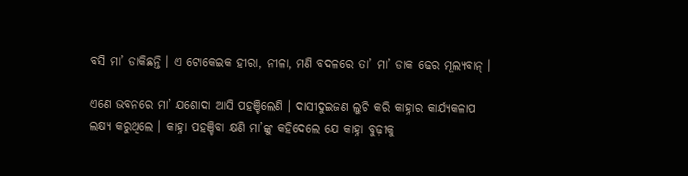ବସି ମା’ ଡାକିଛନ୍ତି । ଏ ଟୋକେଇକ ହୀରା, ନୀଳା, ମଣି ବଦଳରେ ତା’ ମା’ ଡାକ ଢେର ମୂଲ୍ୟବାନ୍ ।

ଏଣେ ଭବନରେ ମା’ ଯଶୋଦା ଆସି ପହଞ୍ଚିଲେଣି । ଦାସୀଦୁଇଜଣ ଲୁଚି କରି କାହ୍ନାର କାର୍ଯ୍ୟକଳାପ ଲକ୍ଷ୍ୟ କରୁଥିଲେ । କାହ୍ନା ପହଞ୍ଚିବା କ୍ଷଣି ମା’ଙ୍କୁ କହିଦେଲେ ଯେ କାହ୍ନା ବୁଢ଼ୀକୁ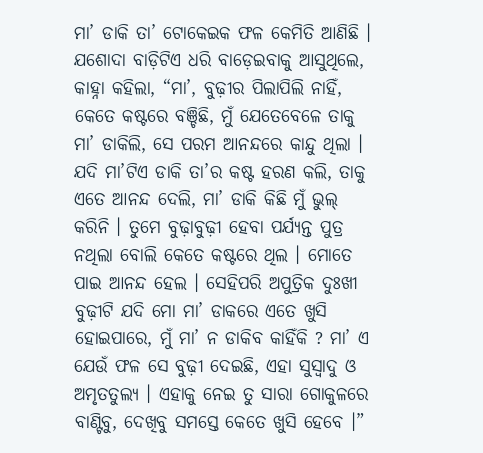ମା’ ଡାକି ତା’ ଟୋକେଇକ ଫଳ କେମିତି ଆଣିଛି । ଯଶୋଦା ବାଡ଼ିଟିଏ ଧରି ବାଡ଼େଇବାକୁ ଆସୁଥିଲେ, କାହ୍ନା କହିଲା, “ମା’, ବୁଢ଼ୀର ପିଲାପିଲି ନାହିଁ, କେତେ କଷ୍ଟରେ ବଞ୍ଚିଛି, ମୁଁ ଯେତେବେଳେ ତାକୁ ମା’ ଡାକିଲି, ସେ ପରମ ଆନନ୍ଦରେ କାନ୍ଦୁ ଥିଲା । ଯଦି ମା’ଟିଏ ଡାକି ତା’ର କଷ୍ଟ ହରଣ କଲି, ତାକୁ ଏତେ ଆନନ୍ଦ ଦେଲି, ମା’ ଡାକି କିଛି ମୁଁ ଭୁଲ୍ କରିନି । ତୁମେ ବୁଢ଼ାବୁଢ଼ୀ ହେବା ପର୍ଯ୍ୟନ୍ତ ପୁତ୍ର ନଥିଲା ବୋଲି କେତେ କଷ୍ଟରେ ଥିଲ । ମୋତେ ପାଇ ଆନନ୍ଦ ହେଲ । ସେହିପରି ଅପୁତ୍ରିକ ଦୁଃଖୀ ବୁଢ଼ୀଟି ଯଦି ମୋ ମା’ ଡାକରେ ଏତେ ଖୁସି ହୋଇପାରେ, ମୁଁ ମା’ ନ ଡାକିବ କାହିଁକି ? ମା’ ଏ ଯେଉଁ ଫଳ ସେ ବୁଢ଼ୀ ଦେଇଛି, ଏହା ସୁସ୍ୱାଦୁ ଓ ଅମୃତତୁଲ୍ୟ । ଏହାକୁ ନେଇ ତୁ ସାରା ଗୋକୁଳରେ ବାଣ୍ଟିବୁ, ଦେଖିବୁ ସମସ୍ତେ କେତେ ଖୁସି ହେବେ ।”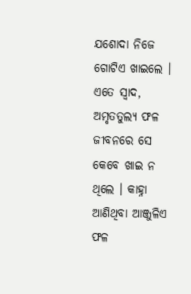ଯଶୋଦା ନିଜେ ଗୋଟିଏ ଖାଇଲେ । ଏତେ ସ୍ୱାଦ, ଅମୃତତୁଲ୍ୟ ଫଳ ଜୀବନରେ ସେ କେବେ ଖାଇ ନ ଥିଲେ । କାହ୍ନା ଆଣିଥିବା ଆଞ୍ଜୁଳିଏ ଫଳ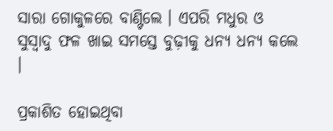ସାରା ଗୋକୁଳରେ ବାଣ୍ଟିଲେ । ଏପରି ମଧୁର ଓ ସୁସ୍ୱାଦୁ ଫଳ ଖାଇ ସମସ୍ତେ ବୁଢ଼ୀକୁ ଧନ୍ୟ ଧନ୍ୟ କଲେ ।

ପ୍ରକାଶିତ ହୋଇଥିବା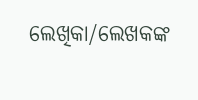ଲେଖିକା/ଲେଖକଙ୍କ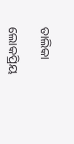ତାଲିକା

ଲୋକପ୍ରିୟ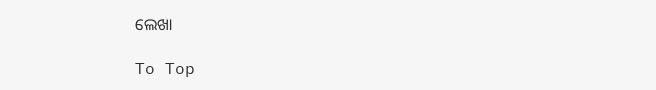ଲେଖା

To Top